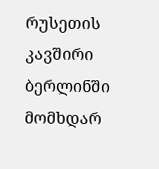რუსეთის კავშირი ბერლინში მომხდარ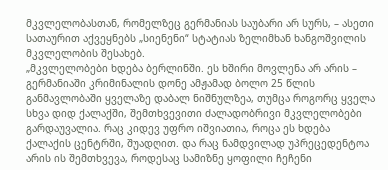მკვლელობასთან, რომელზეც გერმანიას საუბარი არ სურს, – ასეთი სათაურით აქვეყნებს „სიენენი“ სტატიას ზელიმხან ხანგოშვილის მკვლელობის შესახებ.
„მკვლელობები ხდება ბერლინში. ეს ხშირი მოვლენა არ არის – გერმანიაში კრიმინალის დონე ამჟამად ბოლო 25 წლის განმავლობაში ყველაზე დაბალ ნიშნულზეა, თუმცა როგორც ყველა სხვა დიდ ქალაქში, შემთხვევითი ძალადობრივი მკვლელობები გარდაუვალია. რაც კიდევ უფრო იშვიათია, როცა ეს ხდება ქალაქის ცენტრში, შუადღით. და რაც ნამდვილად უპრეცედენტოა არის ის შემთხვევა, როდესაც სამიზნე ყოფილი ჩეჩენი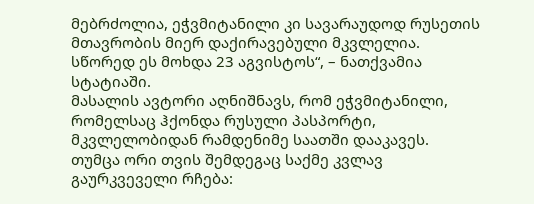მებრძოლია, ეჭვმიტანილი კი სავარაუდოდ რუსეთის მთავრობის მიერ დაქირავებული მკვლელია. სწორედ ეს მოხდა 23 აგვისტოს“, – ნათქვამია სტატიაში.
მასალის ავტორი აღნიშნავს, რომ ეჭვმიტანილი, რომელსაც ჰქონდა რუსული პასპორტი, მკვლელობიდან რამდენიმე საათში დააკავეს. თუმცა ორი თვის შემდეგაც საქმე კვლავ გაურკვეველი რჩება: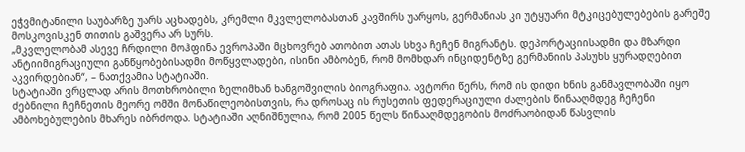ეჭვმიტანილი საუბარზე უარს აცხადებს, კრემლი მკვლელობასთან კავშირს უარყოს, გერმანიას კი უტყუარი მტკიცებულებების გარეშე მოსკოვისკენ თითის გაშვერა არ სურს.
„მკვლელობამ ასევე ჩრდილი მოჰფინა ევროპაში მცხოვრებ ათობით ათას სხვა ჩეჩენ მიგრანტს. დეპორტაციისადმი და მზარდი ანტიიმიგრაციული განწყობებისადმი მოწყვლადები, ისინი ამბობენ, რომ მომხდარ ინციდენტზე გერმანიის პასუხს ყურადღებით აკვირდებიან“, – ნათქვამია სტატიაში.
სტატიაში ვრცლად არის მოთხრობილი ზელიმხან ხანგოშვილის ბიოგრაფია. ავტორი წერს, რომ ის დიდი ხნის განმავლობაში იყო ძებნილი ჩეჩნეთის მეორე ომში მონაწილეობისთვის, რა დროსაც ის რუსეთის ფედერაციული ძალების წინააღმდეგ ჩეჩენი ამბოხებულების მხარეს იბრძოდა. სტატიაში აღნიშნულია, რომ 2005 წელს წინააღმდეგობის მოძრაობიდან წასვლის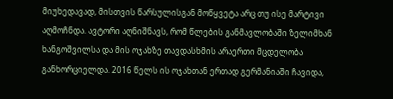მიუხედავად, მისთვის წარსულისგან მოწყვეტა არც თუ ისე მარტივი აღმოჩნდა. ავტორი აღნიშნავს, რომ წლების განმავლობაში ზელიმხან ხანგოშვილსა და მის ოჯახზე თავდასხმის არაერთი მცდელობა განხორციელდა. 2016 წელს ის ოჯახთან ერთად გერმანიაში ჩავიდა,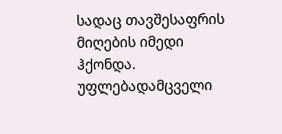სადაც თავშესაფრის მიღების იმედი ჰქონდა.
უფლებადამცველი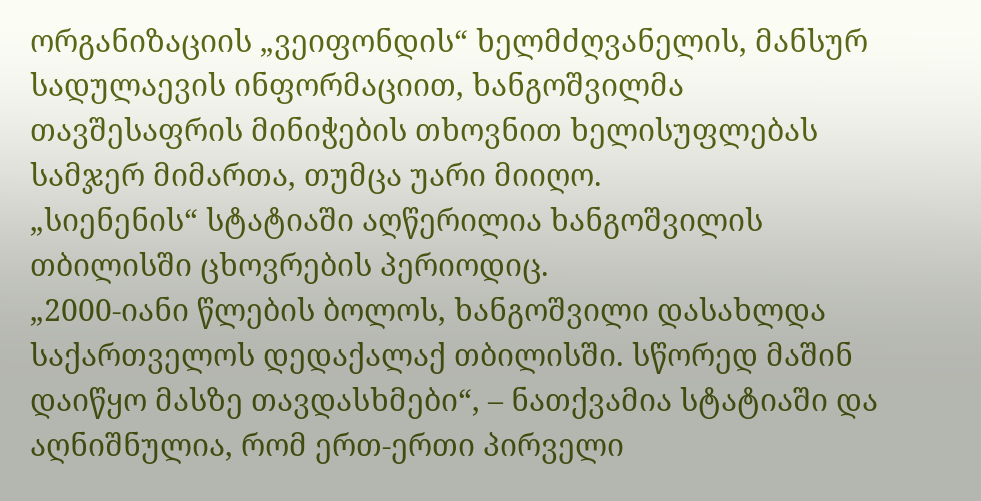ორგანიზაციის „ვეიფონდის“ ხელმძღვანელის, მანსურ სადულაევის ინფორმაციით, ხანგოშვილმა თავშესაფრის მინიჭების თხოვნით ხელისუფლებას სამჯერ მიმართა, თუმცა უარი მიიღო.
„სიენენის“ სტატიაში აღწერილია ხანგოშვილის თბილისში ცხოვრების პერიოდიც.
„2000-იანი წლების ბოლოს, ხანგოშვილი დასახლდა საქართველოს დედაქალაქ თბილისში. სწორედ მაშინ დაიწყო მასზე თავდასხმები“, – ნათქვამია სტატიაში და აღნიშნულია, რომ ერთ-ერთი პირველი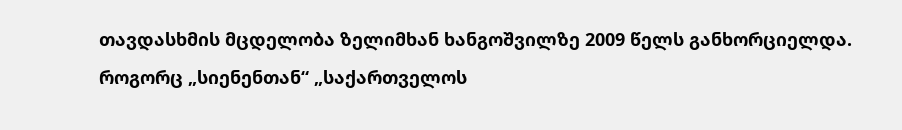თავდასხმის მცდელობა ზელიმხან ხანგოშვილზე 2009 წელს განხორციელდა.
როგორც „სიენენთან“ „საქართველოს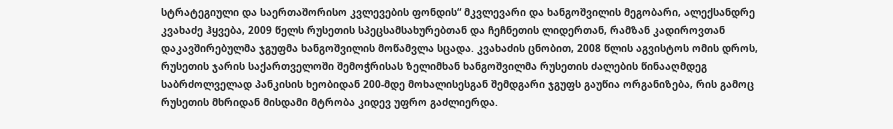სტრატეგიული და საერთაშორისო კვლევების ფონდის“ მკვლევარი და ხანგოშვილის მეგობარი, ალექსანდრე კვახაძე ჰყვება, 2009 წელს რუსეთის სპეცსამსახურებთან და ჩეჩნეთის ლიდერთან, რამზან კადიროვთან დაკავშირებულმა ჯგუფმა ხანგოშვილის მოწამვლა სცადა. კვახაძის ცნობით, 2008 წლის აგვისტოს ომის დროს, რუსეთის ჯარის საქართველოში შემოჭრისას ზელიმხან ხანგოშვილმა რუსეთის ძალების წინააღმდეგ საბრძოლველად პანკისის ხეობიდან 200-მდე მოხალისესგან შემდგარი ჯგუფს გაუწია ორგანიზება, რის გამოც რუსეთის მხრიდან მისდამი მტრობა კიდევ უფრო გაძლიერდა.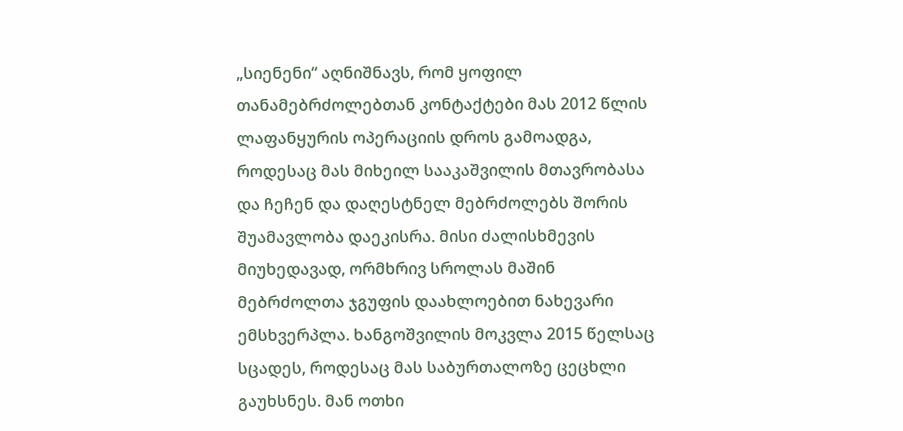„სიენენი“ აღნიშნავს, რომ ყოფილ თანამებრძოლებთან კონტაქტები მას 2012 წლის ლაფანყურის ოპერაციის დროს გამოადგა, როდესაც მას მიხეილ სააკაშვილის მთავრობასა და ჩეჩენ და დაღესტნელ მებრძოლებს შორის შუამავლობა დაეკისრა. მისი ძალისხმევის მიუხედავად, ორმხრივ სროლას მაშინ მებრძოლთა ჯგუფის დაახლოებით ნახევარი ემსხვერპლა. ხანგოშვილის მოკვლა 2015 წელსაც სცადეს, როდესაც მას საბურთალოზე ცეცხლი გაუხსნეს. მან ოთხი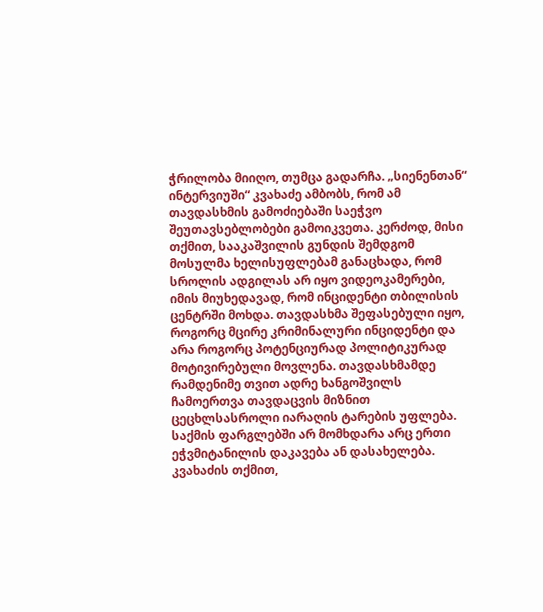ჭრილობა მიიღო, თუმცა გადარჩა. „სიენენთან“ ინტერვიუში“ კვახაძე ამბობს, რომ ამ თავდასხმის გამოძიებაში საეჭვო შეუთავსებლობები გამოიკვეთა. კერძოდ, მისი თქმით, სააკაშვილის გუნდის შემდგომ მოსულმა ხელისუფლებამ განაცხადა, რომ სროლის ადგილას არ იყო ვიდეოკამერები, იმის მიუხედავად, რომ ინციდენტი თბილისის ცენტრში მოხდა. თავდასხმა შეფასებული იყო, როგორც მცირე კრიმინალური ინციდენტი და არა როგორც პოტენციურად პოლიტიკურად მოტივირებული მოვლენა. თავდასხმამდე რამდენიმე თვით ადრე ხანგოშვილს ჩამოერთვა თავდაცვის მიზნით ცეცხლსასროლი იარაღის ტარების უფლება. საქმის ფარგლებში არ მომხდარა არც ერთი ეჭვმიტანილის დაკავება ან დასახელება. კვახაძის თქმით,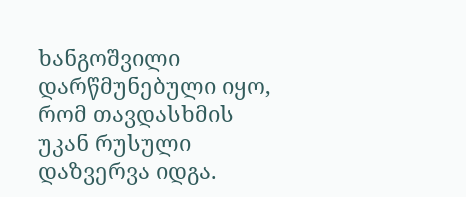ხანგოშვილი დარწმუნებული იყო, რომ თავდასხმის უკან რუსული დაზვერვა იდგა.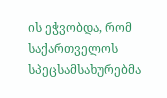ის ეჭვობდა, რომ საქართველოს სპეცსამსახურებმა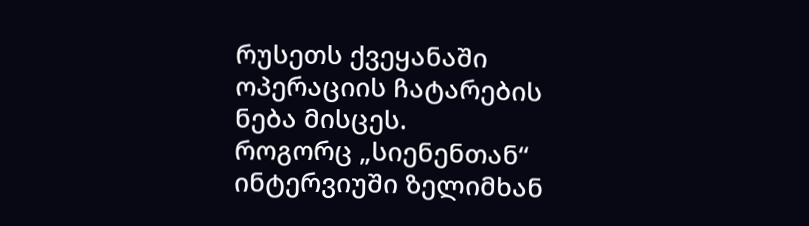რუსეთს ქვეყანაში ოპერაციის ჩატარების ნება მისცეს.
როგორც „სიენენთან“ ინტერვიუში ზელიმხან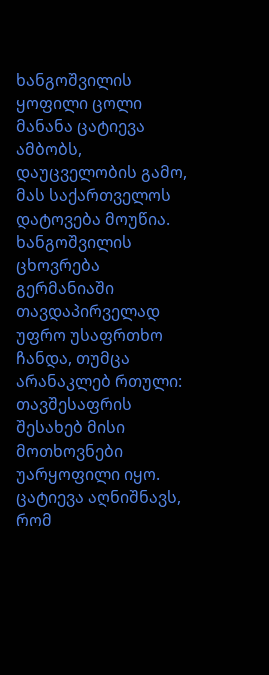ხანგოშვილის ყოფილი ცოლი მანანა ცატიევა ამბობს, დაუცველობის გამო, მას საქართველოს დატოვება მოუწია. ხანგოშვილის ცხოვრება გერმანიაში თავდაპირველად უფრო უსაფრთხო ჩანდა, თუმცა არანაკლებ რთული: თავშესაფრის შესახებ მისი მოთხოვნები უარყოფილი იყო. ცატიევა აღნიშნავს, რომ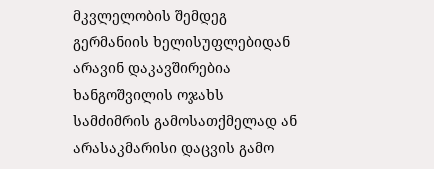მკვლელობის შემდეგ გერმანიის ხელისუფლებიდან არავინ დაკავშირებია ხანგოშვილის ოჯახს სამძიმრის გამოსათქმელად ან არასაკმარისი დაცვის გამო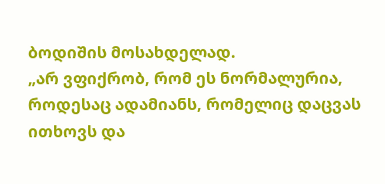ბოდიშის მოსახდელად.
„არ ვფიქრობ, რომ ეს ნორმალურია, როდესაც ადამიანს, რომელიც დაცვას ითხოვს და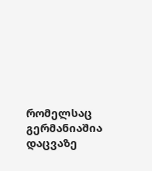რომელსაც გერმანიაშია დაცვაზე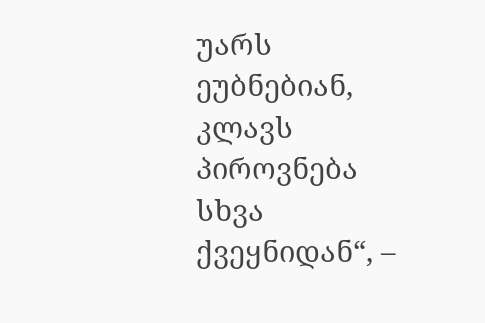უარს ეუბნებიან, კლავს პიროვნება სხვა ქვეყნიდან“, –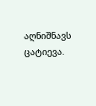აღნიშნავს ცატიევა.